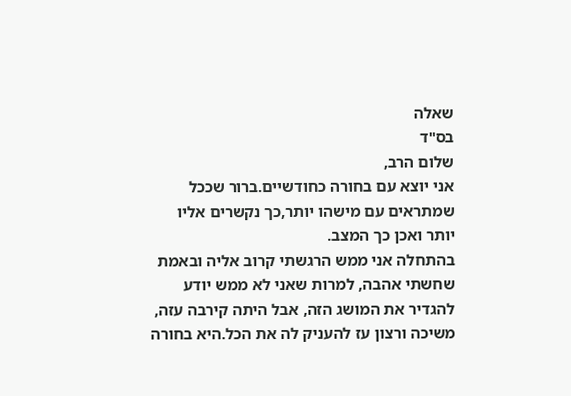שאלה
בס"ד
שלום הרב,
אני יוצא עם בחורה כחודשיים.ברור שככל שמתראים עם מישהו יותר,כך נקשרים אליו יותר ואכן כך המצב.
בהתחלה אני ממש הרגשתי קרוב אליה ובאמת שחשתי אהבה, למרות שאני לא ממש יודע להגדיר את המושג הזה, אבל היתה קירבה עזה, משיכה ורצון עז להעניק לה את הכל.היא בחורה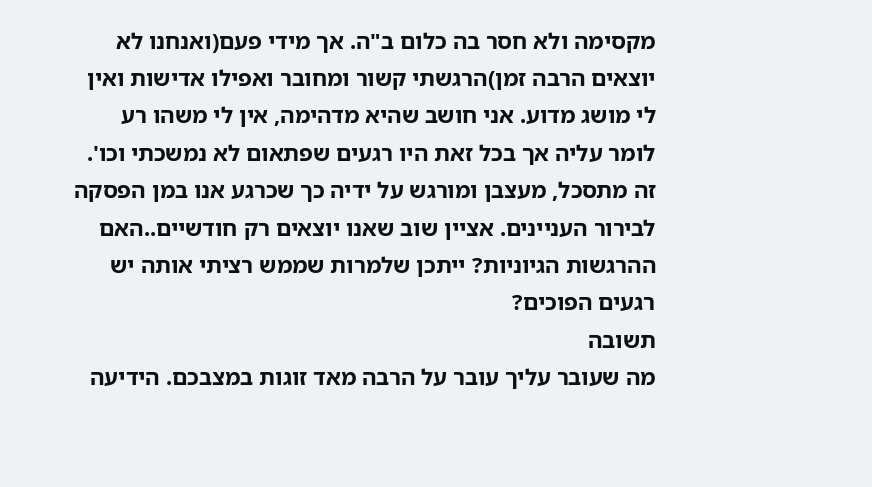מקסימה ולא חסר בה כלום ב"ה. אך מידי פעם(ואנחנו לא יוצאים הרבה זמן)הרגשתי קשור ומחובר ואפילו אדישות ואין לי מושג מדוע. אני חושב שהיא מדהימה, אין לי משהו רע לומר עליה אך בכל זאת היו רגעים שפתאום לא נמשכתי וכו'. זה מתסכל, מעצבן ומורגש על ידיה כך שכרגע אנו במן הפסקה לבירור העניינים. אציין שוב שאנו יוצאים רק חודשיים..האם ההרגשות הגיוניות? ייתכן שלמרות שממש רציתי אותה יש רגעים הפוכים?
תשובה
מה שעובר עליך עובר על הרבה מאד זוגות במצבכם. הידיעה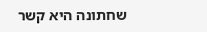שחתונה היא קשר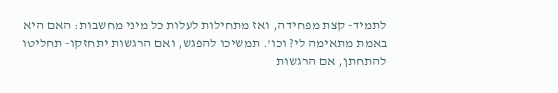לתמיד- קצת מפחידה, ואז מתחילות לעלות כל מיני מחשבות: האם היא באמת מתאימה לי? וכו'. תמשיכו להפגש, ואם הרגשות יתחזקו- תחליטו להתחתן, אם הרגשות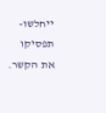ייחלשו- תפסיקו את הקשר.